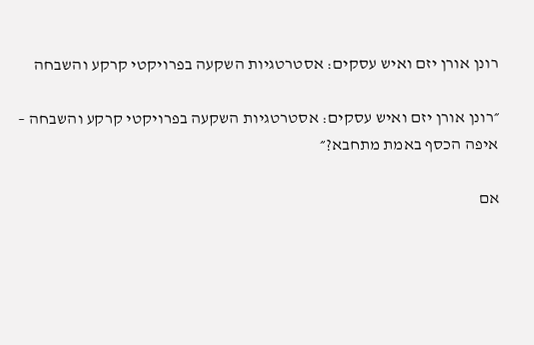רונן אורן יזם ואיש עסקים: אסטרטגיות השקעה בפרויקטי קרקע והשבחה

״רונן אורן יזם ואיש עסקים: אסטרטגיות השקעה בפרויקטי קרקע והשבחה – איפה הכסף באמת מתחבא?״

אם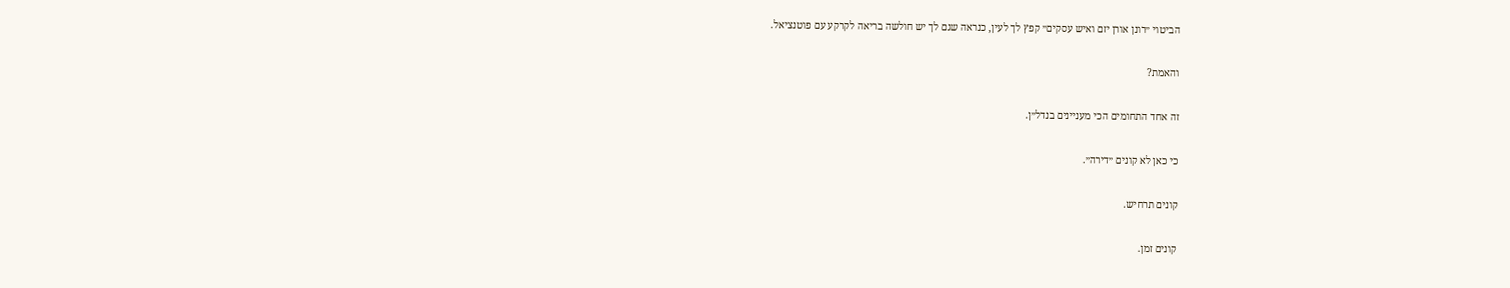הביטוי ״רונן אורן יזם ואיש עסקים״ קפץ לך לעין, כנראה שגם לך יש חולשה בריאה לקרקע עם פוטנציאל.

והאמת?

זה אחד התחומים הכי מעניינים בנדל״ן.

כי כאן לא קונים ״דירה״.

קונים תרחיש.

קונים זמן.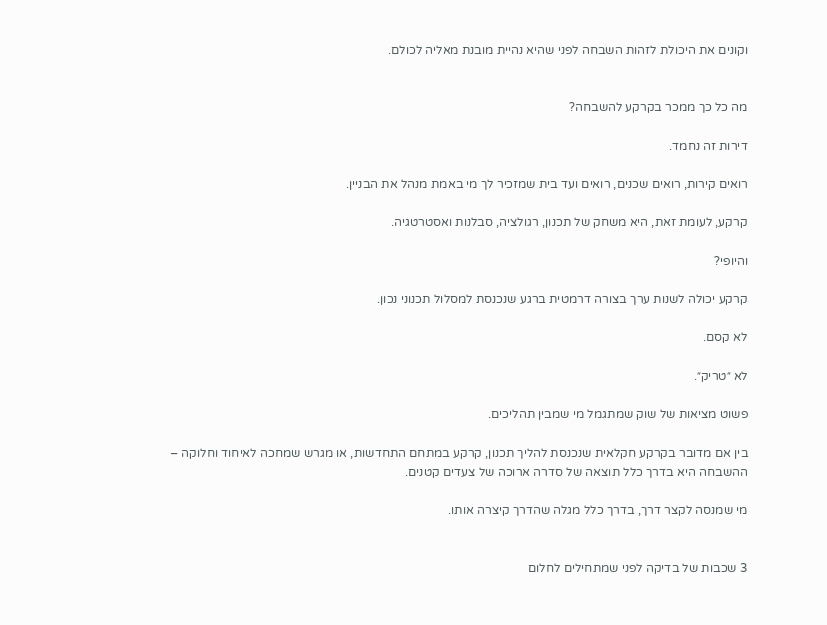וקונים את היכולת לזהות השבחה לפני שהיא נהיית מובנת מאליה לכולם.


מה כל כך ממכר בקרקע להשבחה?

דירות זה נחמד.

רואים קירות, רואים שכנים, רואים ועד בית שמזכיר לך מי באמת מנהל את הבניין.

קרקע, לעומת זאת, היא משחק של תכנון, רגולציה, סבלנות ואסטרטגיה.

והיופי?

קרקע יכולה לשנות ערך בצורה דרמטית ברגע שנכנסת למסלול תכנוני נכון.

לא קסם.

לא ״טריק״.

פשוט מציאות של שוק שמתגמל מי שמבין תהליכים.

בין אם מדובר בקרקע חקלאית שנכנסת להליך תכנון, קרקע במתחם התחדשות, או מגרש שמחכה לאיחוד וחלוקה – ההשבחה היא בדרך כלל תוצאה של סדרה ארוכה של צעדים קטנים.

מי שמנסה לקצר דרך, בדרך כלל מגלה שהדרך קיצרה אותו.


3 שכבות של בדיקה לפני שמתחילים לחלום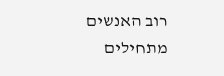רוב האנשים מתחילים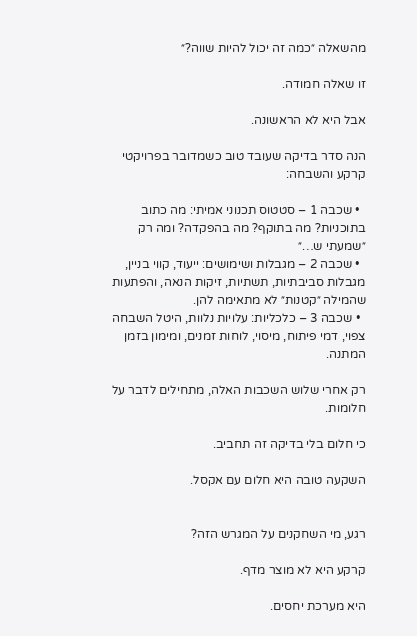מהשאלה ״כמה זה יכול להיות שווה?״

זו שאלה חמודה.

אבל היא לא הראשונה.

הנה סדר בדיקה שעובד טוב כשמדובר בפרויקטי קרקע והשבחה:

  • שכבה 1 – סטטוס תכנוני אמיתי: מה כתוב בתוכניות? מה בתוקף? מה בהפקדה? ומה רק ״שמעתי ש…״
  • שכבה 2 – מגבלות ושימושים: ייעוד, קווי בניין, מגבלות סביבתיות, תשתיות, זיקות הנאה, והפתעות שהמילה ״קטנות״ לא מתאימה להן.
  • שכבה 3 – כלכליות: עלויות נלוות, היטל השבחה צפוי, דמי פיתוח, מיסוי, לוחות זמנים, ומימון בזמן המתנה.

רק אחרי שלוש השכבות האלה, מתחילים לדבר על חלומות.

כי חלום בלי בדיקה זה תחביב.

השקעה טובה היא חלום עם אקסל.


רגע, מי השחקנים על המגרש הזה?

קרקע היא לא מוצר מדף.

היא מערכת יחסים.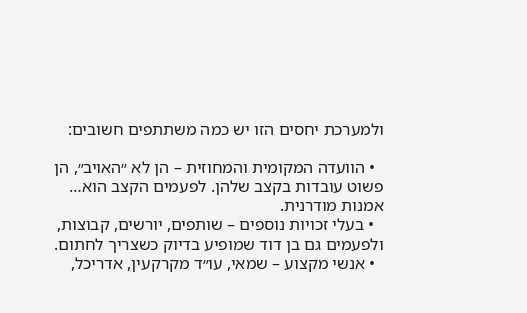ולמערכת יחסים הזו יש כמה משתתפים חשובים:

  • הוועדה המקומית והמחוזית – הן לא ״האויב״, הן פשוט עובדות בקצב שלהן. לפעמים הקצב הוא… אמנות מודרנית.
  • בעלי זכויות נוספים – שותפים, יורשים, קבוצות, ולפעמים גם בן דוד שמופיע בדיוק כשצריך לחתום.
  • אנשי מקצוע – שמאי, עו״ד מקרקעין, אדריכל,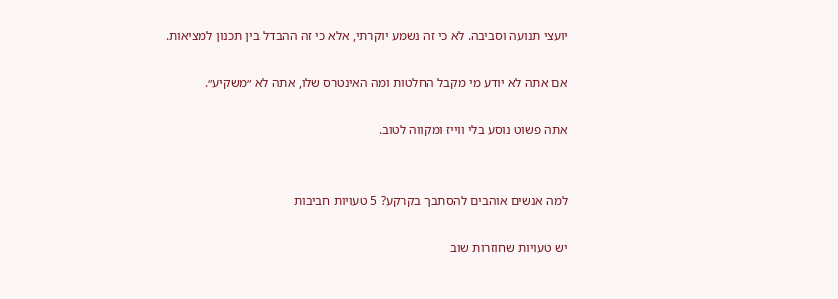יועצי תנועה וסביבה. לא כי זה נשמע יוקרתי, אלא כי זה ההבדל בין תכנון למציאות.

אם אתה לא יודע מי מקבל החלטות ומה האינטרס שלו, אתה לא ״משקיע״.

אתה פשוט נוסע בלי ווייז ומקווה לטוב.


למה אנשים אוהבים להסתבך בקרקע? 5 טעויות חביבות

יש טעויות שחוזרות שוב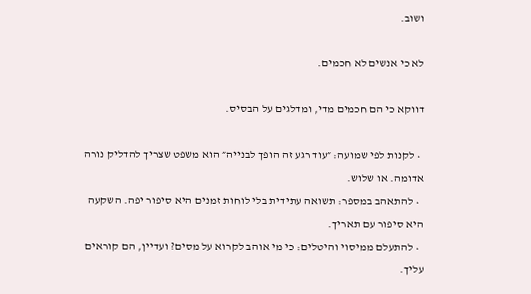ושוב.

לא כי אנשים לא חכמים.

דווקא כי הם חכמים מדי, ומדלגים על הבסיס.

  • לקנות לפי שמועה: ״עוד רגע זה הופך לבנייה״ הוא משפט שצריך להדליק נורה אדומה. או שלוש.
  • להתאהב במספר: תשואה עתידית בלי לוחות זמנים היא סיפור יפה. השקעה היא סיפור עם תאריך.
  • להתעלם ממיסוי והיטלים: כי מי אוהב לקרוא על מסים? ועדיין, הם קוראים עליך.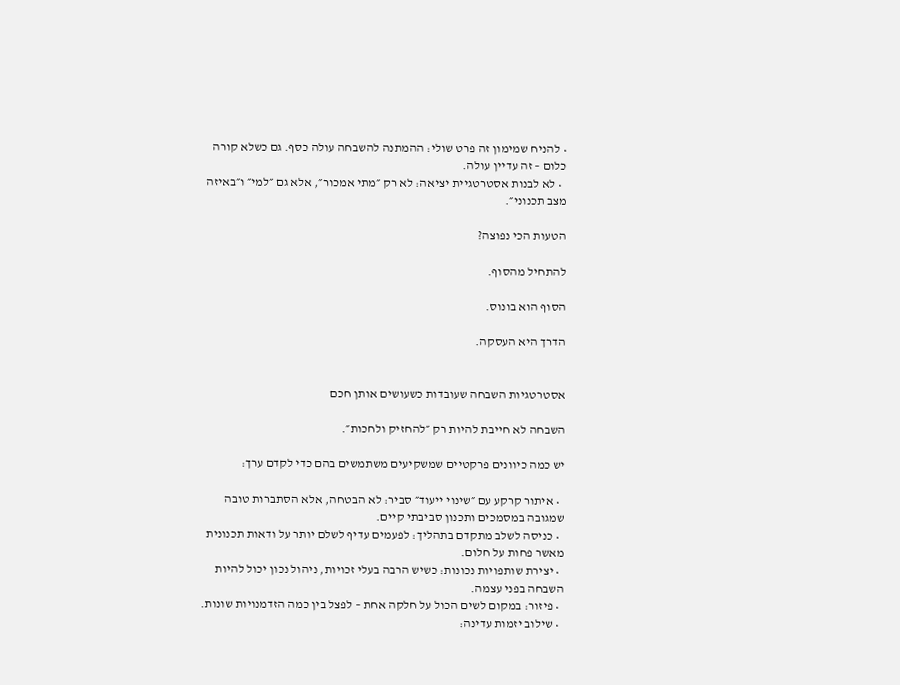• להניח שמימון זה פרט שולי: ההמתנה להשבחה עולה כסף. גם כשלא קורה כלום – זה עדיין עולה.
  • לא לבנות אסטרטגיית יציאה: לא רק ״מתי אמכור״, אלא גם ״למי״ ו״באיזה מצב תכנוני״.

הטעות הכי נפוצה?

להתחיל מהסוף.

הסוף הוא בונוס.

הדרך היא העסקה.


אסטרטגיות השבחה שעובדות כשעושים אותן חכם

השבחה לא חייבת להיות רק ״להחזיק ולחכות״.

יש כמה כיוונים פרקטיים שמשקיעים משתמשים בהם כדי לקדם ערך:

  • איתור קרקע עם ״שינוי ייעוד״ סביר: לא הבטחה, אלא הסתברות טובה שמגובה במסמכים ותכנון סביבתי קיים.
  • כניסה לשלב מתקדם בתהליך: לפעמים עדיף לשלם יותר על ודאות תכנונית מאשר פחות על חלום.
  • יצירת שותפויות נכונות: כשיש הרבה בעלי זכויות, ניהול נכון יכול להיות השבחה בפני עצמה.
  • פיזור: במקום לשים הכול על חלקה אחת – לפצל בין כמה הזדמנויות שונות.
  • שילוב יזמות עדינה: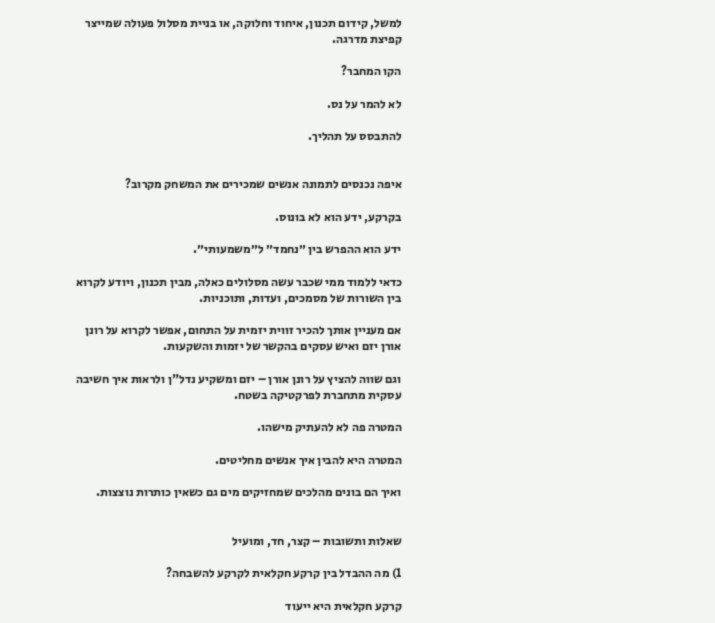למשל, קידום תכנון, איחוד וחלוקה, או בניית מסלול פעולה שמייצר קפיצת מדרגה.

הקו המחבר?

לא להמר על נס.

להתבסס על תהליך.


איפה נכנסים לתמונה אנשים שמכירים את המשחק מקרוב?

בקרקע, ידע הוא לא בונוס.

ידע הוא ההפרש בין ״נחמד״ ל״משמעותי״.

כדאי ללמוד ממי שכבר עשה מסלולים כאלה, מבין תכנון, ויודע לקרוא בין השורות של מסמכים, ועדות, ותוכניות.

אם מעניין אותך להכיר זווית יזמית על התחום, אפשר לקרוא על רונן אורן יזם ואיש עסקים בהקשר של יזמות והשקעות.

וגם שווה להציץ על רונן אורן – יזם ומשקיע נדל"ן ולראות איך חשיבה עסקית מתחברת לפרקטיקה בשטח.

המטרה פה לא להעתיק מישהו.

המטרה היא להבין איך אנשים מחליטים.

ואיך הם בונים מהלכים שמחזיקים מים גם כשאין כותרות נוצצות.


שאלות ותשובות – קצר, חד, ומועיל

1) מה ההבדל בין קרקע חקלאית לקרקע להשבחה?

קרקע חקלאית היא ייעוד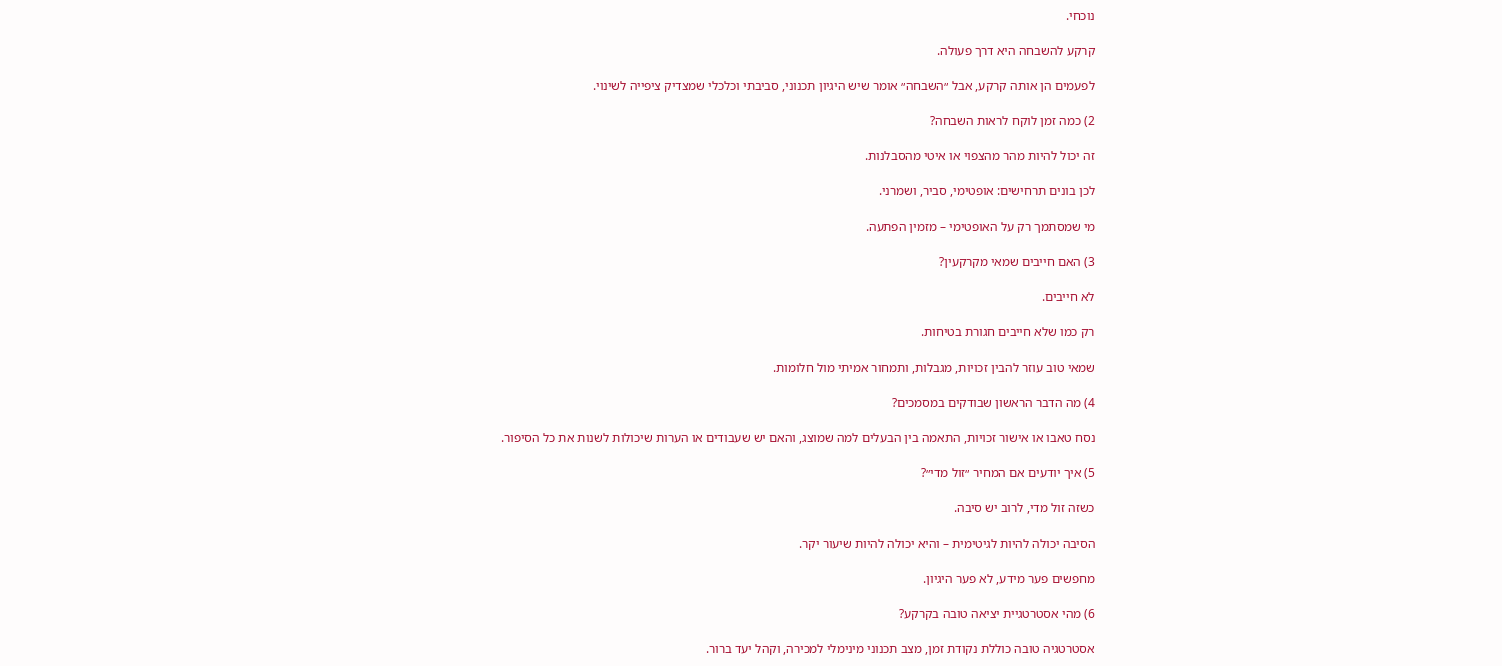נוכחי.

קרקע להשבחה היא דרך פעולה.

לפעמים הן אותה קרקע, אבל ״השבחה״ אומר שיש היגיון תכנוני, סביבתי וכלכלי שמצדיק ציפייה לשינוי.

2) כמה זמן לוקח לראות השבחה?

זה יכול להיות מהר מהצפוי או איטי מהסבלנות.

לכן בונים תרחישים: אופטימי, סביר, ושמרני.

מי שמסתמך רק על האופטימי – מזמין הפתעה.

3) האם חייבים שמאי מקרקעין?

לא חייבים.

רק כמו שלא חייבים חגורת בטיחות.

שמאי טוב עוזר להבין זכויות, מגבלות, ותמחור אמיתי מול חלומות.

4) מה הדבר הראשון שבודקים במסמכים?

נסח טאבו או אישור זכויות, התאמה בין הבעלים למה שמוצג, והאם יש שעבודים או הערות שיכולות לשנות את כל הסיפור.

5) איך יודעים אם המחיר ״זול מדי״?

כשזה זול מדי, לרוב יש סיבה.

הסיבה יכולה להיות לגיטימית – והיא יכולה להיות שיעור יקר.

מחפשים פער מידע, לא פער היגיון.

6) מהי אסטרטגיית יציאה טובה בקרקע?

אסטרטגיה טובה כוללת נקודת זמן, מצב תכנוני מינימלי למכירה, וקהל יעד ברור.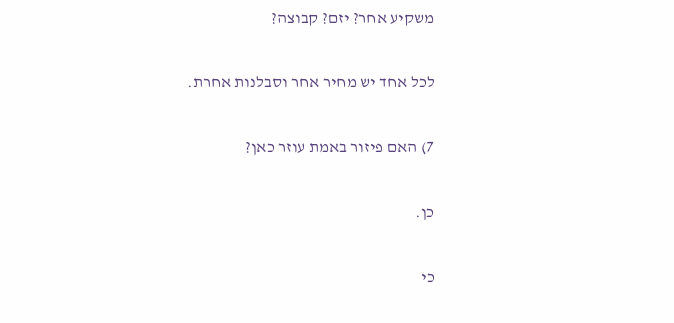משקיע אחר? יזם? קבוצה?

לכל אחד יש מחיר אחר וסבלנות אחרת.

7) האם פיזור באמת עוזר כאן?

כן.

כי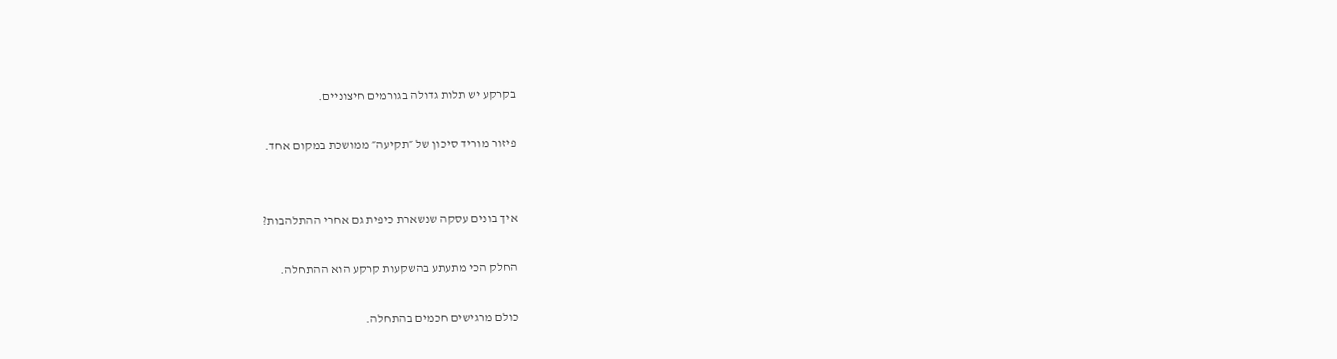בקרקע יש תלות גדולה בגורמים חיצוניים.

פיזור מוריד סיכון של ״תקיעה״ ממושכת במקום אחד.


איך בונים עסקה שנשארת כיפית גם אחרי ההתלהבות?

החלק הכי מתעתע בהשקעות קרקע הוא ההתחלה.

כולם מרגישים חכמים בהתחלה.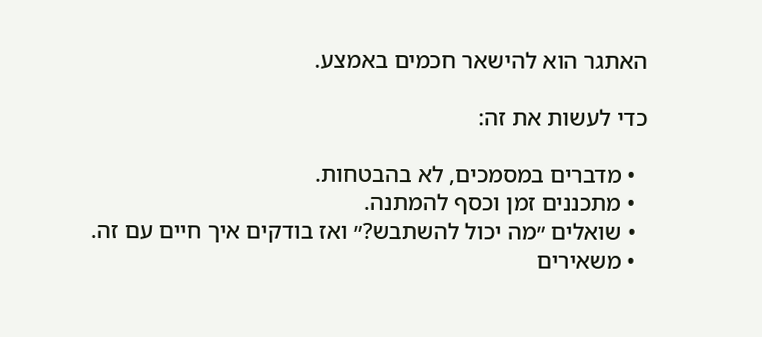האתגר הוא להישאר חכמים באמצע.

כדי לעשות את זה:

  • מדברים במסמכים, לא בהבטחות.
  • מתכננים זמן וכסף להמתנה.
  • שואלים ״מה יכול להשתבש?״ ואז בודקים איך חיים עם זה.
  • משאירים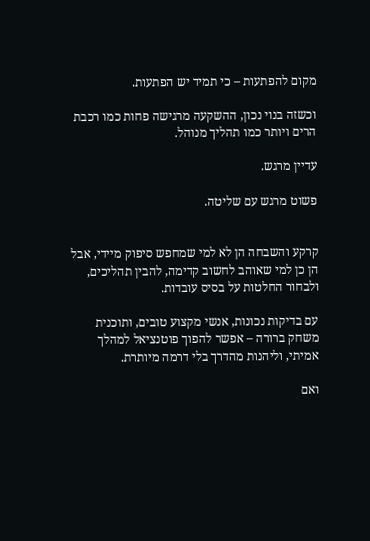מקום להפתעות – כי תמיד יש הפתעות.

וכשזה בנוי נכון, ההשקעה מרגישה פחות כמו רכבת הרים ויותר כמו תהליך מנוהל.

עדיין מרגש.

פשוט מרגש עם שליטה.


קרקע והשבחה הן לא למי שמחפש סיפוק מיידי, אבל הן כן למי שאוהב לחשוב קדימה, להבין תהליכים, ולבחור החלטות על בסיס עובדות.

עם בדיקות נכונות, אנשי מקצוע טובים, ותוכנית משחק ברורה – אפשר להפוך פוטנציאל למהלך אמיתי, וליהנות מהדרך בלי דרמה מיותרת.

ואם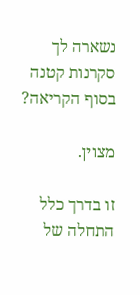נשארה לך סקרנות קטנה בסוף הקריאה?

מצוין.

זו בדרך כלל התחלה של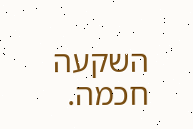השקעה חכמה.